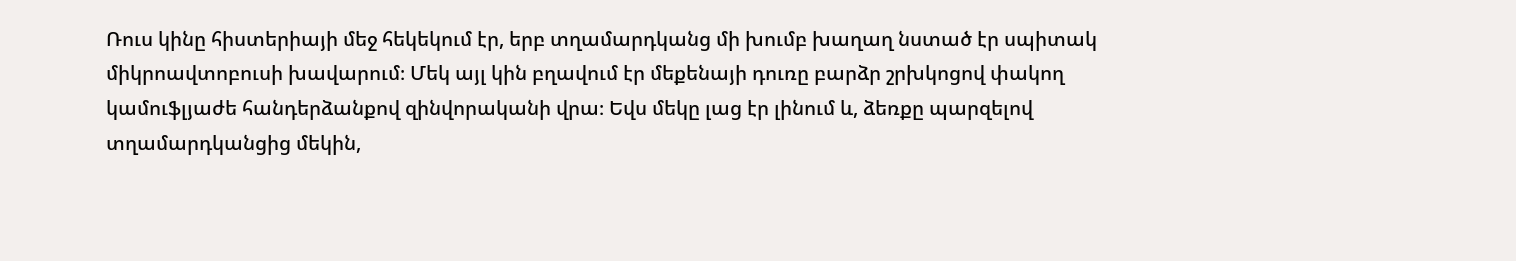Ռուս կինը հիստերիայի մեջ հեկեկում էր, երբ տղամարդկանց մի խումբ խաղաղ նստած էր սպիտակ միկրոավտոբուսի խավարում։ Մեկ այլ կին բղավում էր մեքենայի դուռը բարձր շրխկոցով փակող կամուֆլյաժե հանդերձանքով զինվորականի վրա։ Եվս մեկը լաց էր լինում և, ձեռքը պարզելով տղամարդկանցից մեկին,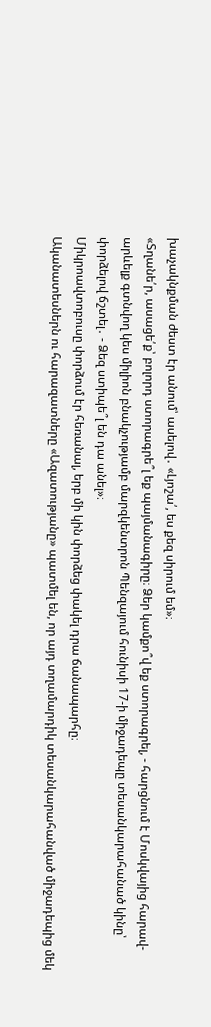խաչակնքման ժեստ էր անում՝ ասելով․ «Լյոշա՛, ես քեզ սիրում եմ»։
«Տղանե՛ր, ասացե՛ք՝ բոլորդ ստորագրե՞լ եք պայմանագիրը։ Ձեր կամքո՞վ եք ստորագրել, - հարցնում է Մոսկվայից հարավ-արևելք գտնվող կես միլիոն բնակչությամբ մարզկենտրոն Պենզայում հունիսի 17-ի միջադեպը տեսանկարահանած կինը՝ փորձելով ճշտել․ - Ձեզ ստիպե՞լ են դա անել»։
Միկրոավտոբուսը փորձում էր հեռանալ, երբ մի կին փորձեց փակել դրա ճանապարհը։
Ականատեսներն ու հարազատները «Ազատությանը» պատմել են, որ այդ տղամարդիկ տեսանկարահանված միջադեպից մեկ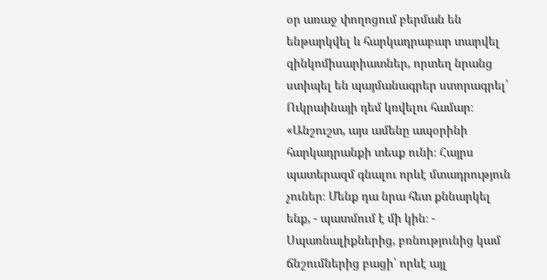օր առաջ փողոցում բերման են ենթարկվել և հարկադրաբար տարվել զինկոմիսարիատներ, որտեղ նրանց ստիպել են պայմանագրեր ստորագրել՝ Ուկրաինայի դեմ կռվելու համար։
«Անշուշտ, այս ամենը ապօրինի հարկադրանքի տեսք ունի։ Հայրս պատերազմ գնալու որևէ մտադրություն չուներ։ Մենք դա նրա հետ քննարկել ենք, - պատմում է մի կին։ - Սպառնալիքներից, բռնությունից կամ ճնշումներից բացի՝ որևէ այլ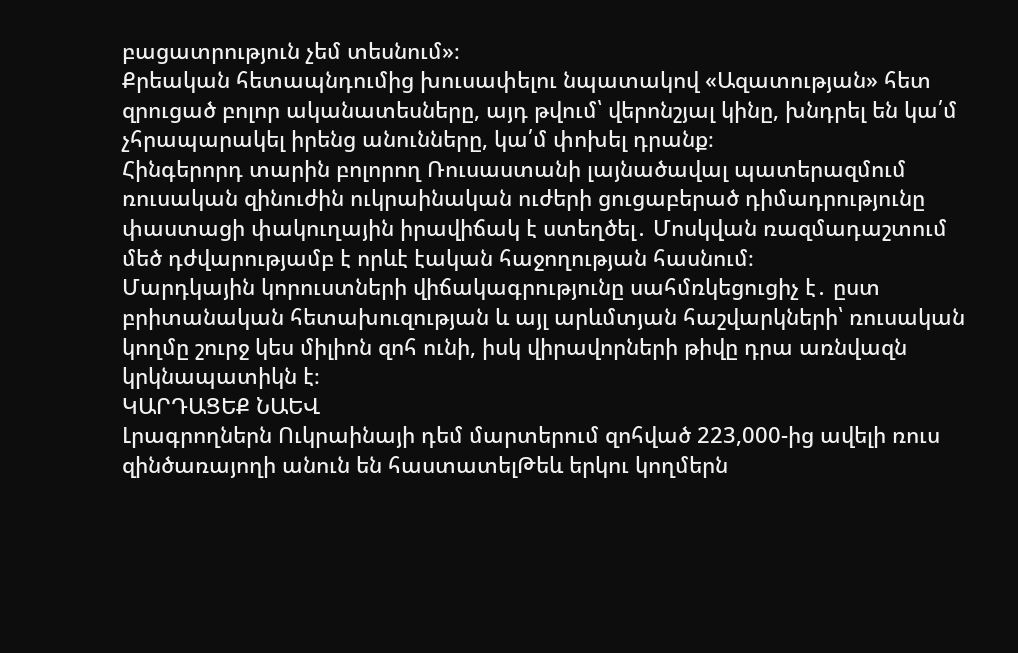բացատրություն չեմ տեսնում»։
Քրեական հետապնդումից խուսափելու նպատակով «Ազատության» հետ զրուցած բոլոր ականատեսները, այդ թվում՝ վերոնշյալ կինը, խնդրել են կա՛մ չհրապարակել իրենց անունները, կա՛մ փոխել դրանք։
Հինգերորդ տարին բոլորող Ռուսաստանի լայնածավալ պատերազմում ռուսական զինուժին ուկրաինական ուժերի ցուցաբերած դիմադրությունը փաստացի փակուղային իրավիճակ է ստեղծել․ Մոսկվան ռազմադաշտում մեծ դժվարությամբ է որևէ էական հաջողության հասնում։
Մարդկային կորուստների վիճակագրությունը սահմռկեցուցիչ է․ ըստ բրիտանական հետախուզության և այլ արևմտյան հաշվարկների՝ ռուսական կողմը շուրջ կես միլիոն զոհ ունի, իսկ վիրավորների թիվը դրա առնվազն կրկնապատիկն է։
ԿԱՐԴԱՑԵՔ ՆԱԵՎ
Լրագրողներն Ուկրաինայի դեմ մարտերում զոհված 223,000-ից ավելի ռուս զինծառայողի անուն են հաստատելԹեև երկու կողմերն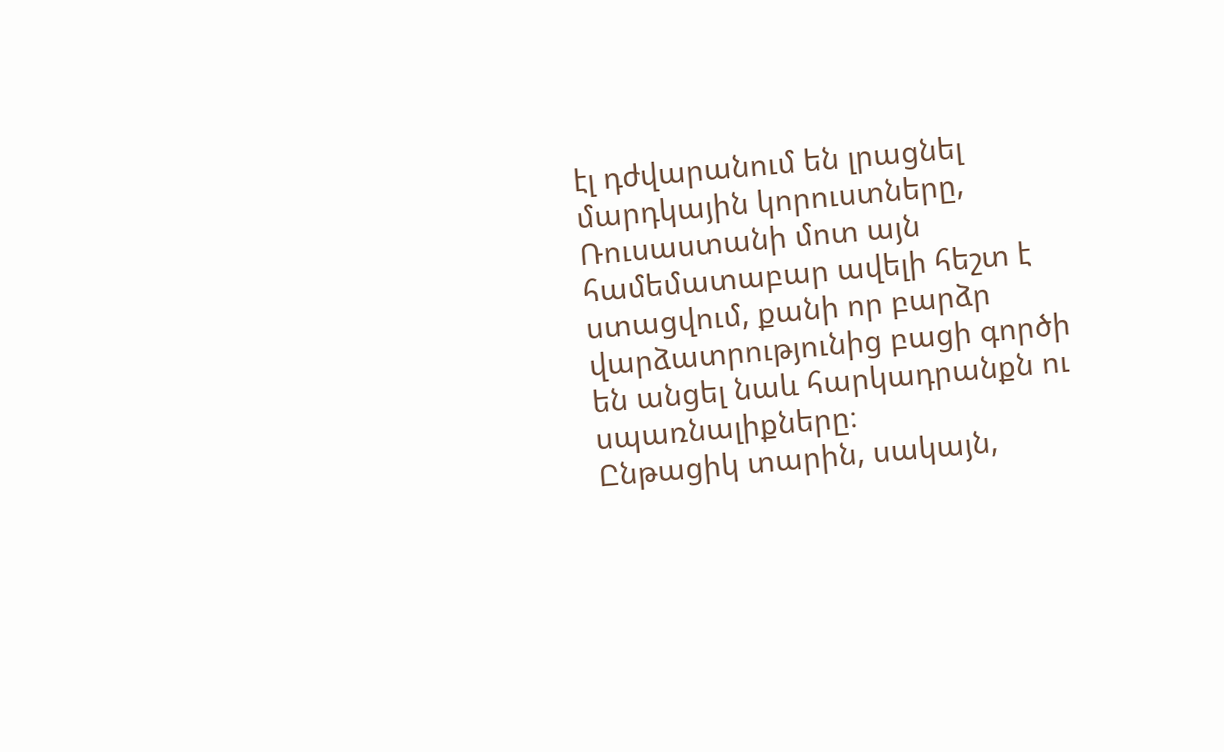էլ դժվարանում են լրացնել մարդկային կորուստները, Ռուսաստանի մոտ այն համեմատաբար ավելի հեշտ է ստացվում, քանի որ բարձր վարձատրությունից բացի գործի են անցել նաև հարկադրանքն ու սպառնալիքները։
Ընթացիկ տարին, սակայն,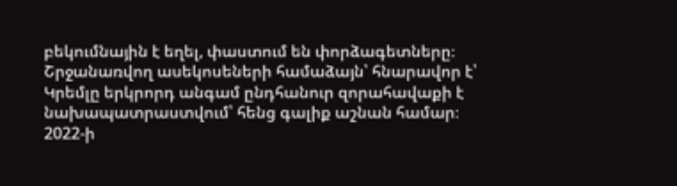բեկումնային է եղել, փաստում են փորձագետները։
Շրջանառվող ասեկոսեների համաձայն՝ հնարավոր է՝ Կրեմլը երկրորդ անգամ ընդհանուր զորահավաքի է նախապատրաստվում՝ հենց գալիք աշնան համար։ 2022-ի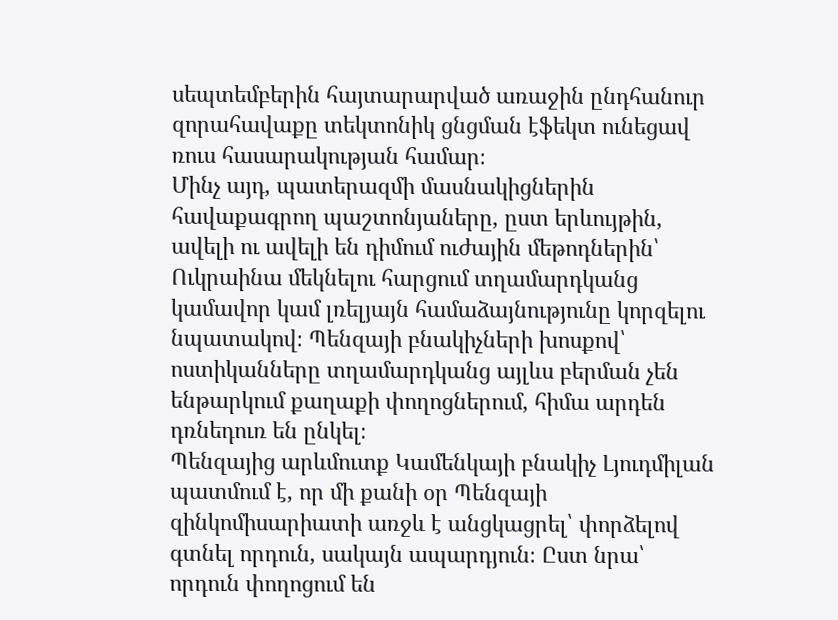սեպտեմբերին հայտարարված առաջին ընդհանուր զորահավաքը տեկտոնիկ ցնցման էֆեկտ ունեցավ ռուս հասարակության համար։
Մինչ այդ, պատերազմի մասնակիցներին հավաքագրող պաշտոնյաները, ըստ երևույթին, ավելի ու ավելի են դիմում ուժային մեթոդներին՝ Ուկրաինա մեկնելու հարցում տղամարդկանց կամավոր կամ լռելյայն համաձայնությունը կորզելու նպատակով։ Պենզայի բնակիչների խոսքով՝ ոստիկանները տղամարդկանց այլևս բերման չեն ենթարկում քաղաքի փողոցներում, հիմա արդեն դռնեդուռ են ընկել։
Պենզայից արևմուտք Կամենկայի բնակիչ Լյուդմիլան պատմում է, որ մի քանի օր Պենզայի զինկոմիսարիատի առջև է անցկացրել՝ փորձելով գտնել որդուն, սակայն ապարդյուն։ Ըստ նրա՝ որդուն փողոցում են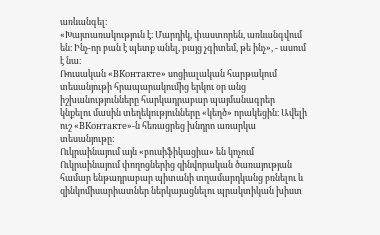առևանգել։
«Խայտառակություն է։ Մարդիկ, փաստորեն, առևանգվում են։ Ինչ-որ բան է պետք անել, բայց չգիտեմ, թե ինչ», - ասում է նա։
Ռուսական «ВКонтакте» սոցիալական հարթակում տեսանյութի հրապարակումից երկու օր անց իշխանությունները հարկադրաբար պայմանագրեր կնքելու մասին տեղեկությունները «կեղծ» որակեցին։ Ավելի ուշ «ВКонтакте»-ն հեռացրեց խնդրո առարկա տեսանյութը։
Ուկրաինայում այն «բուսիֆիկացիա» են կոչում
Ուկրաինայում փողոցներից զինվորական ծառայության համար ենթադրաբար պիտանի տղամարդկանց բռնելու և զինկոմիսարիատներ ներկայացնելու պրակտիկան խիստ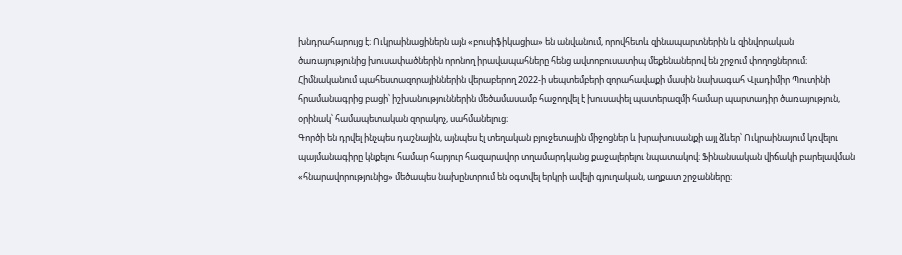խնդրահարույց է։ Ուկրաինացիներն այն «բուսիֆիկացիա» են անվանում, որովհետև զինապարտներին և զինվորական ծառայությունից խուսափածներին որոնող իրավապահները հենց ավտոբուսատիպ մեքենաներով են շրջում փողոցներում։
Հիմնականում պահեստազորայիններին վերաբերող 2022-ի սեպտեմբերի զորահավաքի մասին նախագահ Վլադիմիր Պուտինի հրամանագրից բացի՝ իշխանություններին մեծամասամբ հաջողվել է խուսափել պատերազմի համար պարտադիր ծառայություն, օրինակ՝ համապետական զորակոչ, սահմանելուց։
Գործի են դրվել ինչպես դաշնային, այնպես էլ տեղական բյուջետային միջոցներ և խրախուսանքի այլ ձևեր՝ Ուկրաինայում կռվելու պայմանագիրը կնքելու համար հարյուր հազարավոր տղամարդկանց քաջալերելու նպատակով։ Ֆինանսական վիճակի բարելավման «հնարավորությունից» մեծապես նախընտրում են օգտվել երկրի ավելի գյուղական, աղքատ շրջանները։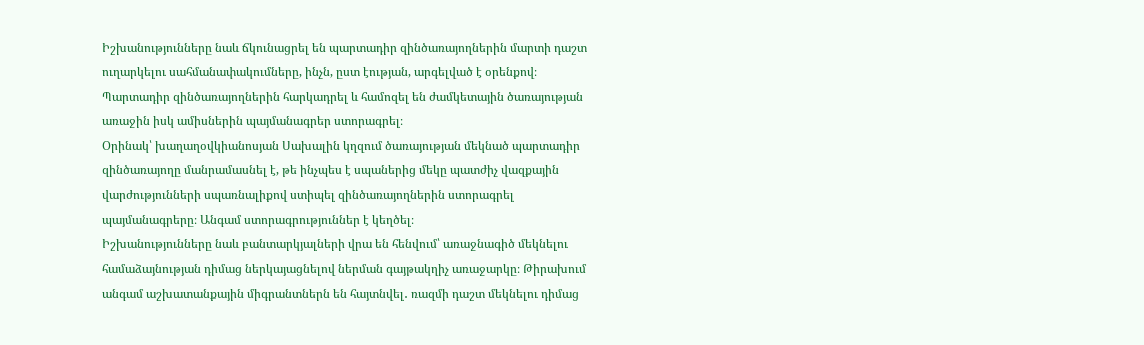Իշխանությունները նաև ճկունացրել են պարտադիր զինծառայողներին մարտի դաշտ ուղարկելու սահմանափակումները, ինչն, ըստ էության, արգելված է օրենքով։ Պարտադիր զինծառայողներին հարկադրել և համոզել են ժամկետային ծառայության առաջին իսկ ամիսներին պայմանագրեր ստորագրել։
Օրինակ՝ խաղաղօվկիանոսյան Սախալին կղզում ծառայության մեկնած պարտադիր զինծառայողը մանրամասնել է, թե ինչպես է սպաներից մեկը պատժիչ վազքային վարժությունների սպառնալիքով ստիպել զինծառայողներին ստորագրել պայմանագրերը։ Անգամ ստորագրություններ է կեղծել։
Իշխանությունները նաև բանտարկյալների վրա են հենվում՝ առաջնագիծ մեկնելու համաձայնության դիմաց ներկայացնելով ներման գայթակղիչ առաջարկը։ Թիրախում անգամ աշխատանքային միգրանտներն են հայտնվել․ ռազմի դաշտ մեկնելու դիմաց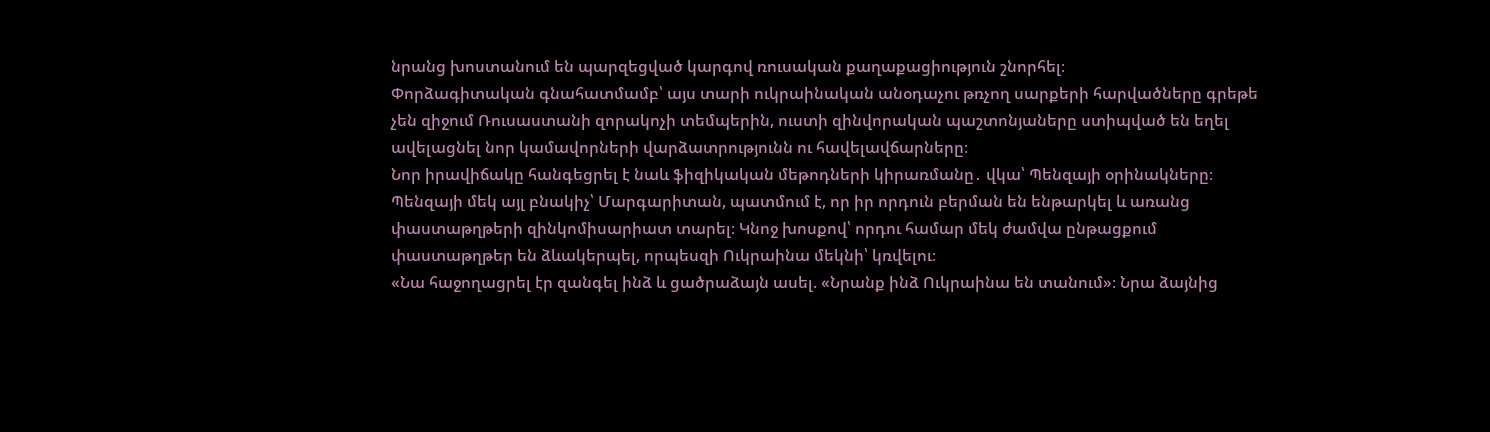նրանց խոստանում են պարզեցված կարգով ռուսական քաղաքացիություն շնորհել։
Փորձագիտական գնահատմամբ՝ այս տարի ուկրաինական անօդաչու թռչող սարքերի հարվածները գրեթե չեն զիջում Ռուսաստանի զորակոչի տեմպերին, ուստի զինվորական պաշտոնյաները ստիպված են եղել ավելացնել նոր կամավորների վարձատրությունն ու հավելավճարները։
Նոր իրավիճակը հանգեցրել է նաև ֆիզիկական մեթոդների կիրառմանը․ վկա՝ Պենզայի օրինակները։ Պենզայի մեկ այլ բնակիչ՝ Մարգարիտան, պատմում է, որ իր որդուն բերման են ենթարկել և առանց փաստաթղթերի զինկոմիսարիատ տարել։ Կնոջ խոսքով՝ որդու համար մեկ ժամվա ընթացքում փաստաթղթեր են ձևակերպել, որպեսզի Ուկրաինա մեկնի՝ կռվելու։
«Նա հաջողացրել էր զանգել ինձ և ցածրաձայն ասել. «Նրանք ինձ Ուկրաինա են տանում»։ Նրա ձայնից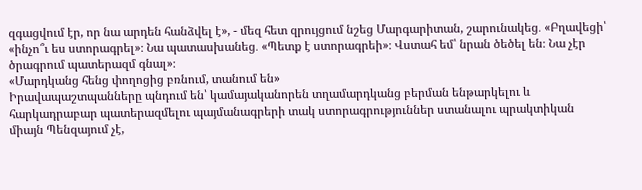զգացվում էր, որ նա արդեն հանձվել է», - մեզ հետ զրույցում նշեց Մարգարիտան, շարունակեց․ «Բղավեցի՝ «ինչո՞ւ ես ստորագրել»։ Նա պատասխանեց․ «Պետք է ստորագրեի»։ Վստահ եմ՝ նրան ծեծել են։ Նա չէր ծրագրում պատերազմ գնալ»։
«Մարդկանց հենց փողոցից բռնում, տանում են»
Իրավապաշտպանները պնդում են՝ կամայականորեն տղամարդկանց բերման ենթարկելու և հարկադրաբար պատերազմելու պայմանագրերի տակ ստորագրություններ ստանալու պրակտիկան միայն Պենզայում չէ,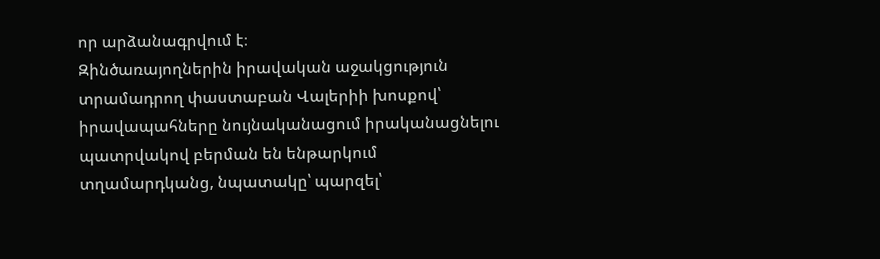որ արձանագրվում է։
Զինծառայողներին իրավական աջակցություն տրամադրող փաստաբան Վալերիի խոսքով՝ իրավապահները նույնականացում իրականացնելու պատրվակով բերման են ենթարկում տղամարդկանց, նպատակը՝ պարզել՝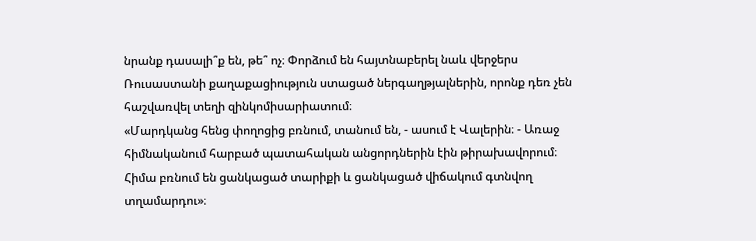նրանք դասալի՞ք են, թե՞ ոչ։ Փորձում են հայտնաբերել նաև վերջերս Ռուսաստանի քաղաքացիություն ստացած ներգաղթյալներին, որոնք դեռ չեն հաշվառվել տեղի զինկոմիսարիատում։
«Մարդկանց հենց փողոցից բռնում, տանում են, - ասում է Վալերին։ - Առաջ հիմնականում հարբած պատահական անցորդներին էին թիրախավորում։ Հիմա բռնում են ցանկացած տարիքի և ցանկացած վիճակում գտնվող տղամարդու»։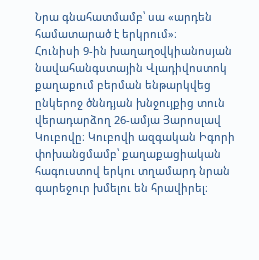Նրա գնահատմամբ՝ սա «արդեն համատարած է երկրում»։
Հունիսի 9-ին խաղաղօվկիանոսյան նավահանգստային Վլադիվոստոկ քաղաքում բերման ենթարկվեց ընկերոջ ծննդյան խնջույքից տուն վերադարձող 26-ամյա Յարոսլավ Կուբովը։ Կուբովի ազգական Իգորի փոխանցմամբ՝ քաղաքացիական հագուստով երկու տղամարդ նրան գարեջուր խմելու են հրավիրել։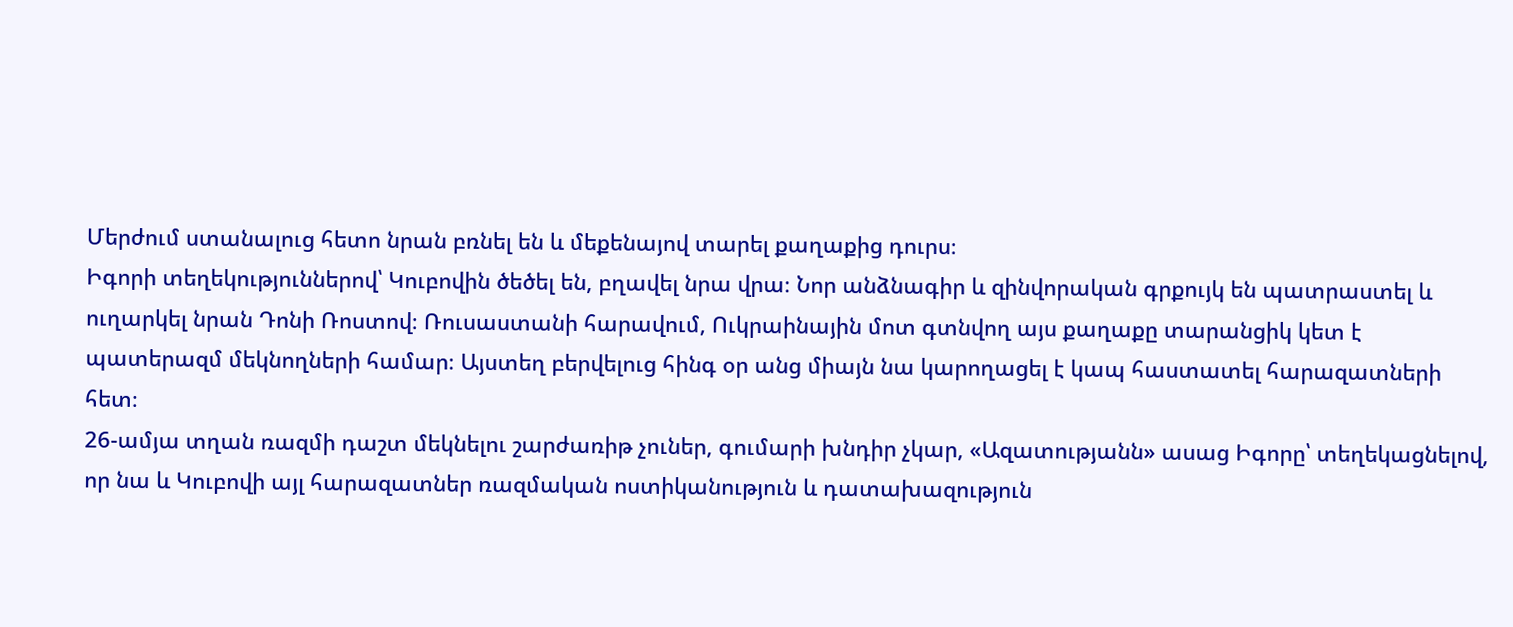Մերժում ստանալուց հետո նրան բռնել են և մեքենայով տարել քաղաքից դուրս։
Իգորի տեղեկություններով՝ Կուբովին ծեծել են, բղավել նրա վրա։ Նոր անձնագիր և զինվորական գրքույկ են պատրաստել և ուղարկել նրան Դոնի Ռոստով։ Ռուսաստանի հարավում, Ուկրաինային մոտ գտնվող այս քաղաքը տարանցիկ կետ է պատերազմ մեկնողների համար։ Այստեղ բերվելուց հինգ օր անց միայն նա կարողացել է կապ հաստատել հարազատների հետ։
26-ամյա տղան ռազմի դաշտ մեկնելու շարժառիթ չուներ, գումարի խնդիր չկար, «Ազատությանն» ասաց Իգորը՝ տեղեկացնելով, որ նա և Կուբովի այլ հարազատներ ռազմական ոստիկանություն և դատախազություն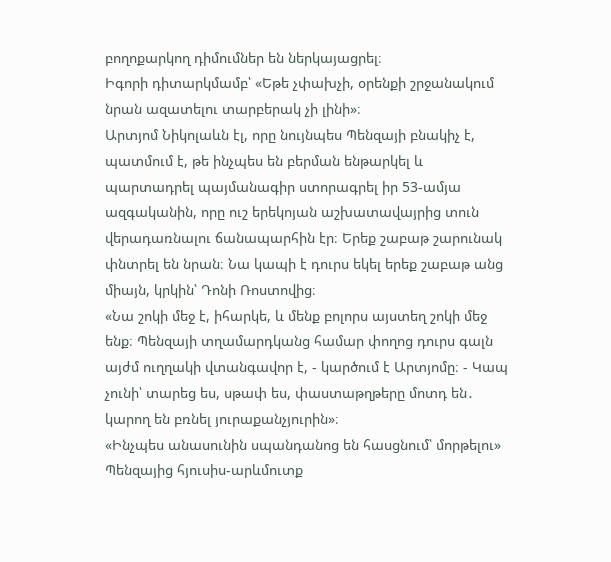բողոքարկող դիմումներ են ներկայացրել։
Իգորի դիտարկմամբ՝ «Եթե չփախչի, օրենքի շրջանակում նրան ազատելու տարբերակ չի լինի»։
Արտյոմ Նիկոլաևն էլ, որը նույնպես Պենզայի բնակիչ է, պատմում է, թե ինչպես են բերման ենթարկել և պարտադրել պայմանագիր ստորագրել իր 53-ամյա ազգականին, որը ուշ երեկոյան աշխատավայրից տուն վերադառնալու ճանապարհին էր։ Երեք շաբաթ շարունակ փնտրել են նրան։ Նա կապի է դուրս եկել երեք շաբաթ անց միայն, կրկին՝ Դոնի Ռոստովից։
«Նա շոկի մեջ է, իհարկե, և մենք բոլորս այստեղ շոկի մեջ ենք։ Պենզայի տղամարդկանց համար փողոց դուրս գալն այժմ ուղղակի վտանգավոր է, - կարծում է Արտյոմը։ - Կապ չունի՝ տարեց ես, սթափ ես, փաստաթղթերը մոտդ են․ կարող են բռնել յուրաքանչյուրին»։
«Ինչպես անասունին սպանդանոց են հասցնում՝ մորթելու»
Պենզայից հյուսիս-արևմուտք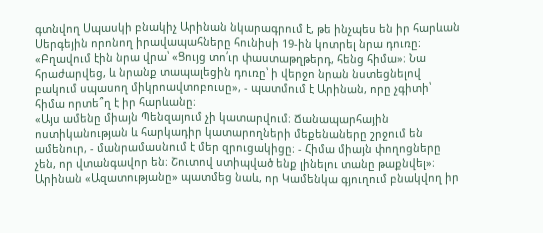գտնվող Սպասկի բնակիչ Արինան նկարագրում է, թե ինչպես են իր հարևան Սերգեյին որոնող իրավապահները հունիսի 19-ին կոտրել նրա դուռը։
«Բղավում էին նրա վրա՝ «Ցույց տո՛ւր փաստաթղթերդ, հենց հիմա»։ Նա հրաժարվեց, և նրանք տապալեցին դուռը՝ ի վերջո նրան նստեցնելով բակում սպասող միկրոավտոբուսը», - պատմում է Արինան, որը չգիտի՝ հիմա որտե՞ղ է իր հարևանը։
«Այս ամենը միայն Պենզայում չի կատարվում։ Ճանապարհային ոստիկանության և հարկադիր կատարողների մեքենաները շրջում են ամենուր, - մանրամասնում է մեր զրուցակիցը։ - Հիմա միայն փողոցները չեն, որ վտանգավոր են։ Շուտով ստիպված ենք լինելու տանը թաքնվել»։
Արինան «Ազատությանը» պատմեց նաև, որ Կամենկա գյուղում բնակվող իր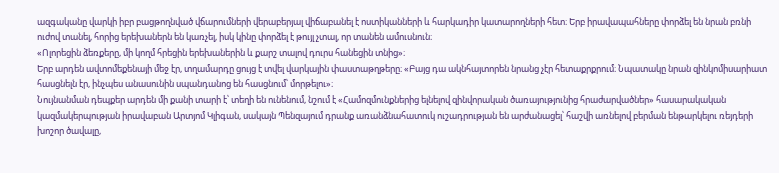ազգականը վարկի իբր բացթողնված վճարումների վերաբերյալ վիճաբանել է ոստիկանների և հարկադիր կատարողների հետ։ Երբ իրավապահները փորձել են նրան բռնի ուժով տանել, հորից երեխաներն են կառչել, իսկ կինը փորձել է թույլ չտալ, որ տանեն ամուսնուն։
«Ոլորեցին ձեռքերը, մի կողմ հրեցին երեխաներին և քարշ տալով դուրս հանեցին տնից»։
Երբ արդեն ավտոմեքենայի մեջ էր, տղամարդը ցույց է տվել վարկային փաստաթղթերը։ «Բայց դա ակնհայտորեն նրանց չէր հետաքրքրում։ Նպատակը նրան զինկոմիսարիատ հասցնելն էր, ինչպես անասունին սպանդանոց են հասցնում՝ մորթելու»։
Նույնանման դեպքեր արդեն մի քանի տարի է՝ տեղի են ունենում, նշում է «Համոզմունքներից ելնելով զինվորական ծառայությունից հրաժարվածներ» հասարակական կազմակերպության իրավաբան Արտյոմ Կլիգան, սակայն Պենզայում դրանք առանձնահատուկ ուշադրության են արժանացել՝ հաշվի առնելով բերման ենթարկելու ռեյդերի խոշոր ծավալը,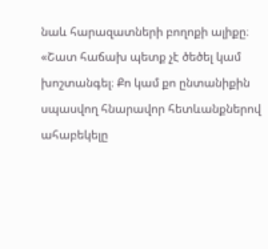նաև հարազատների բողոքի ալիքը։
«Շատ հաճախ պետք չէ ծեծել կամ խոշտանգել։ Քո կամ քո ընտանիքին սպասվող հնարավոր հետևանքներով ահաբեկելը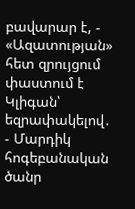բավարար է, - «Ազատության» հետ զրույցում փաստում է Կլիգան՝ եզրափակելով․ - Մարդիկ հոգեբանական ծանր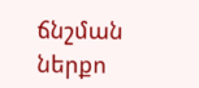ճնշման ներքո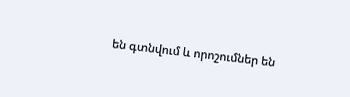են գտնվում և որոշումներ են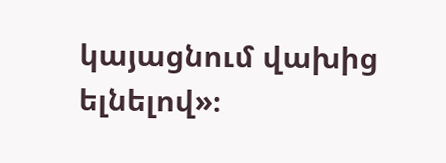կայացնում վախից ելնելով»։